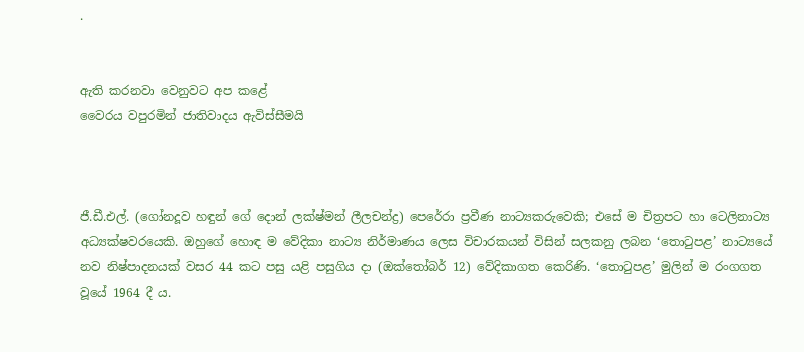.


ඇති කරනවා වෙනුවට අප කළේ
වෛරය වපුරමින් ජාතිවාදය ඇවිස්සීමයි



ජී.ඩී.එල්. (ගෝනදූව හඳුන් ගේ දොන් ලක්ෂ්මන් ලීලචන්ද්‍ර) පෙරේරා ප්‍රවීණ නාට්‍යකරුවෙකි; එසේ ම චිත්‍රපට හා ටෙලිනාට්‍ය අධ්‍යක්ෂවරයෙකි. ඔහුගේ හොඳ ම වේදිකා නාට්‍ය නිර්මාණය ලෙස විචාරකයන් විසින් සලකනු ලබන ‘තොටුපළ’ නාට්‍යයේ නව නිෂ්පාදනයක් වසර 44 කට පසු යළි පසුගිය දා (ඔක්තෝබර් 12) වේදිකාගත කෙරිණි. ‘තොටුපළ’ මුලින් ම රංගගත වූයේ 1964 දී ය.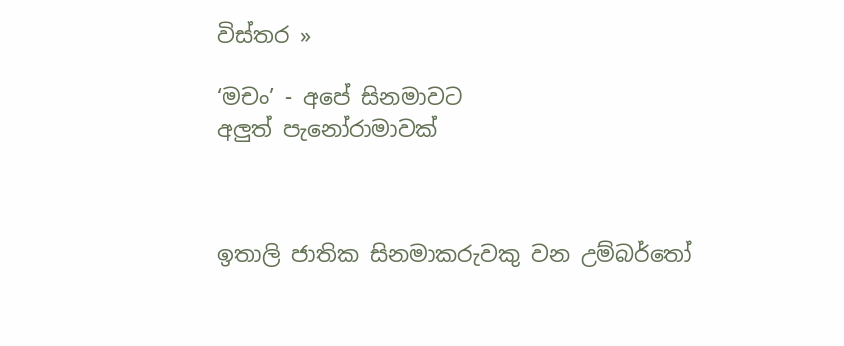විස්තර »

‘මචං’ - අපේ සිනමාවට
අලුත් පැනෝරාමාවක්



ඉතාලි ජාතික සිනමාකරුවකු වන උම්බර්තෝ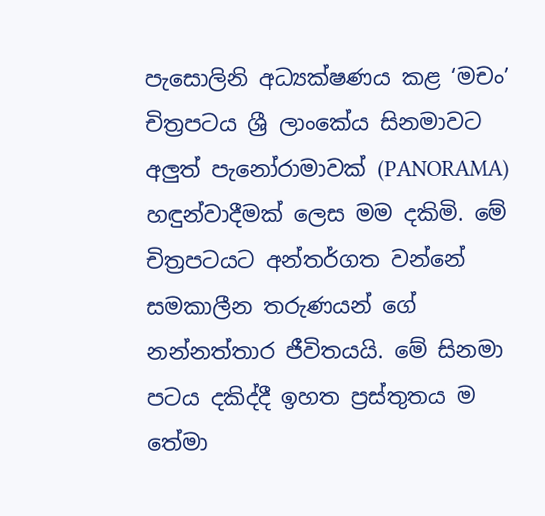පැසොලිනි අධ්‍යක්ෂණය කළ ‘මචං’ චිත්‍රපටය ශ්‍රී ලාංකේය සිනමාවට අලුත් පැනෝරාමාවක් (PANORAMA) හඳුන්වාදීමක් ලෙස මම දකිමි. මේ චිත්‍රපටයට අන්තර්ගත වන්නේ සමකාලීන තරුණයන් ගේ නන්නත්තාර ජීවිතයයි. මේ සිනමා පටය දකිද්දී ඉහත ප්‍රස්තුතය ම තේමා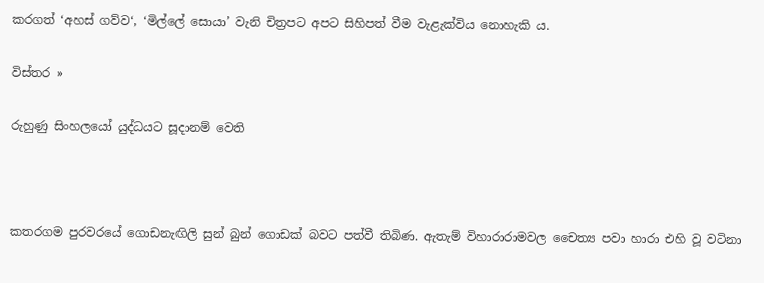කරගත් ‘අහස් ගව්ව‘, ‘මිල්ලේ සොයා’ වැනි චිත්‍රපට අපට සිහිපත් වීම වැළැක්විය නොහැකි ය.

විස්තර »

රුහුණු සිංහලයෝ යුද්ධයට සූදානම් වෙති



කතරගම පුරවරයේ ගොඩනැඟිලි සුන් බුන් ගොඩක් බවට පත්වී තිබිණ. ඇතැම් විහාරාරාමවල චෛත්‍ය පවා හාරා එහි වූ වටිනා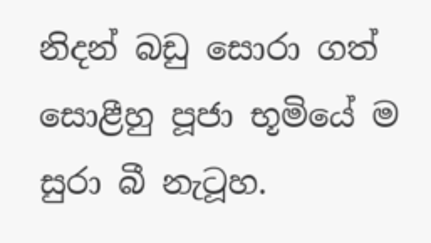නිදන් බඩු සොරා ගත් සොළීහු පූජා භූමියේ ම සුරා බී නැටූහ.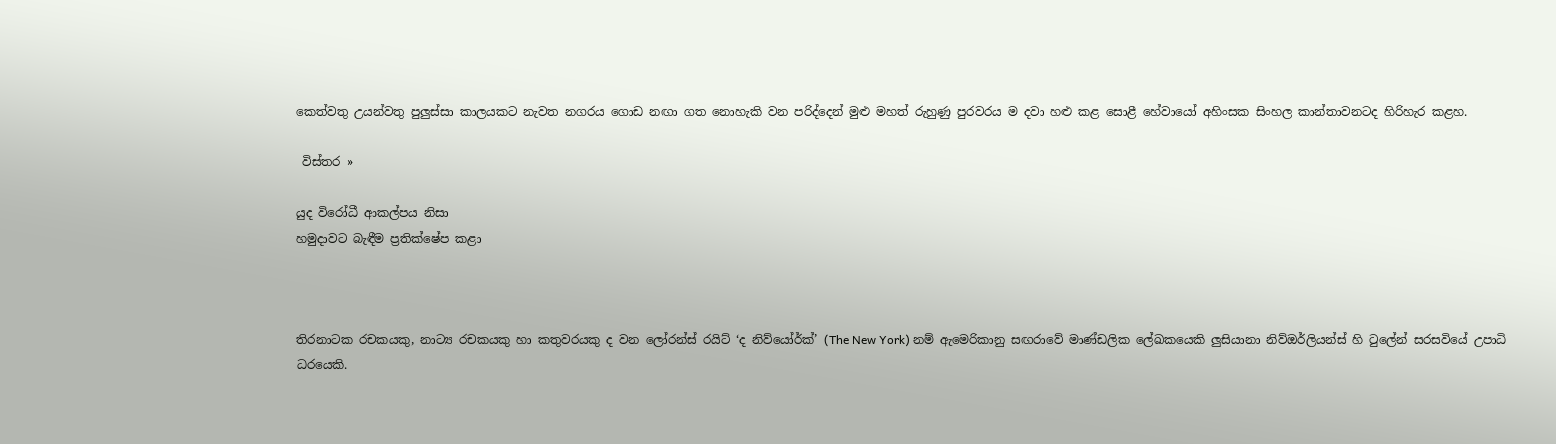කෙත්වතු උයන්වතු පුලුස්සා කාලයකට නැවත නගරය ගොඩ නඟා ගත නොහැකි වන පරිද්දෙන් මුළු මහත් රුහුණු පුරවරය ම දවා හළු කළ සොළී හේවායෝ අහිංසක සිංහල කාන්තාවනටද හිරිහැර කළහ.

 විස්තර »

යුද විරෝධී ආකල්පය නිසා
හමුදාවට බැඳීම ප්‍රතික්ෂේප කළා



තිරනාටක රචකයකු, නාට්‍ය රචකයකු හා කතුවරයකු ද වන ලෝරන්ස් රයිට් ‘ද නිව්යෝර්ක්’ (The New York) නම් ඇමෙරිකානු සඟරාවේ මාණ්ඩලික ලේඛකයෙකි ලුසියානා නිව්ඔර්ලියන්ස් හි ටුලේන් සරසවියේ උපාධි ධරයෙකි.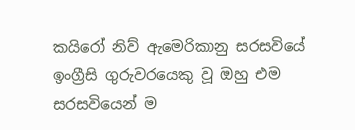කයිරෝ නිව් ඇමෙරිකානු සරසවියේ ඉංග්‍රීසි ගුරුවරයෙකු වූ ඔහු එම සරසවියෙන් ම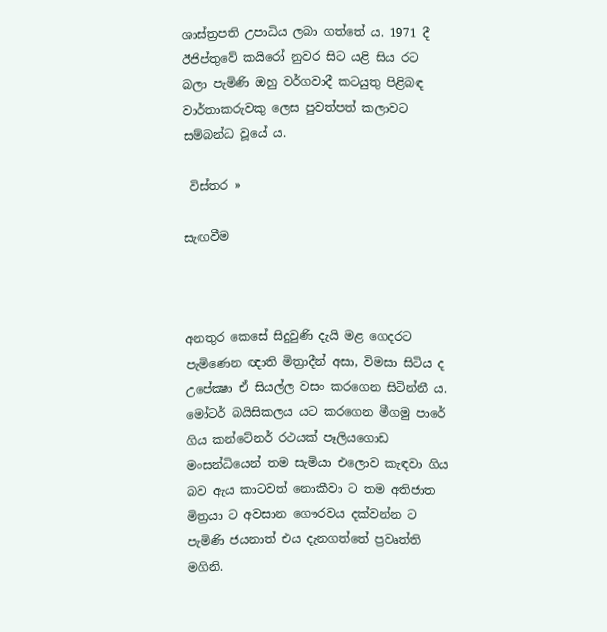ශාස්ත්‍රපති උපාධිය ලබා ගත්තේ ය. 1971 දී ඊජිප්තුවේ කයිරෝ නුවර සිට යළි සිය රට බලා පැමිණි ඔහු වර්ගවාදී කටයුතු පිළිබඳ වාර්තාකරුවකු ලෙස පුවත්පත් කලාවට සම්බන්ධ වූයේ ය.

 විස්තර »

සැඟවීම



අනතුර කෙසේ සිදුවුණි දැයි මළ ගෙදරට පැමිණෙන ඥාති මිත්‍රාදීන් අසා, විමසා සිටිය ද උපේක්‍ෂා ඒ සියල්ල වසං කරගෙන සිටින්නී ය. මෝටර් බයිසිකලය යට කරගෙන මීගමු පාරේ ගිය කන්ටේනර් රථයක් පෑලියගොඩ මංසන්ධියෙන් තම සැමියා එලොව කැඳවා ගිය බව ඇය කාටවත් නොකීවා ට තම අතිජාත මිත්‍රයා ට අවසාන ගෞරවය දක්වන්න ට පැමිණි ජයනාත් එය දැනගත්තේ ප්‍රවෘත්ති මගිනි.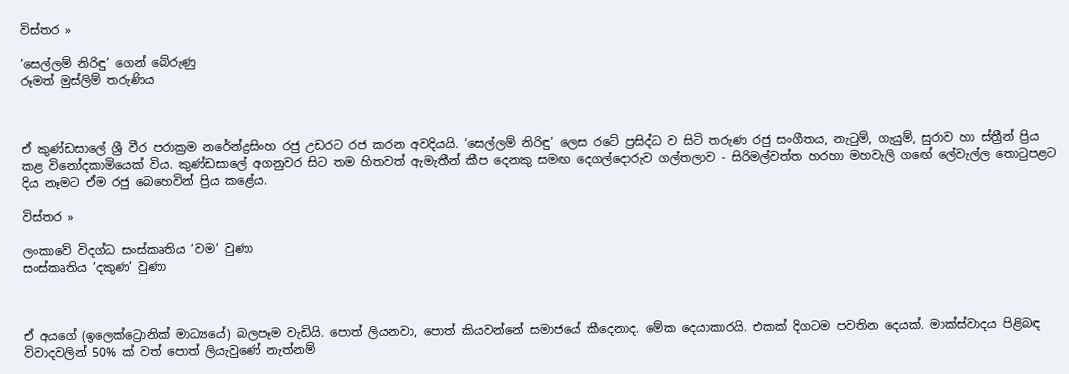විස්තර »

‘සෙල්ලම් නිරිඳු’ ගෙන් බේරුණු
රූමත් මුස්ලිම් තරුණිය



ඒ කුණ්ඩසාලේ ශ්‍රී වීර පරාක්‍රම නරේන්ද්‍රසිංහ රජු උඩරට රජ කරන අවදියයි. ‘සෙල්ලම් නිරිඳු’ ලෙස රටේ ප්‍රසිද්ධ ව සිටි තරුණ රජු සංගීතය, නැටුම්, ගැයුම්, සුරාව හා ස්ත්‍රීන් ප්‍රිය කළ විනෝදකාමියෙක් විය. කුණ්ඩසාලේ අගනුවර සිට තම හිතවත් ඇමැතීන් කීප දෙනකු සමඟ දෙගල්දොරුව ගල්තලාව - සිරිමල්වත්ත හරහා මහවැලි ගඟේ ලේවැල්ල තොටුපළට දිය නෑමට ඒම රජු බෙහෙවින් ප්‍රිය කළේය.

විස්තර »

ලංකාවේ විදග්ධ සංස්කෘතිය ‘වම’ වුණා
සංස්කෘතිය ‘දකුණ’ වුණා



ඒ අයගේ (ඉලෙක්ට්‍රොනික් මාධ්‍යයේ) බලපෑම වැඩියි. පොත් ලියනවා, පොත් කියවන්නේ සමාජයේ කීදෙනාද. මේක දෙයාකාරයි. එකක් දිගටම පවතින දෙයක්. මාක්ස්වාදය පිළිබඳ විවාදවලින් 50% ක් වත් පොත් ලියැවුණේ නැත්නම්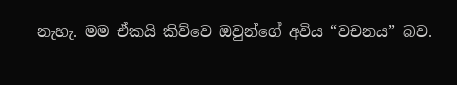නැහැ. මම ඒකයි කිව්වෙ ඔවුන්ගේ අවිය “වචනය” බව.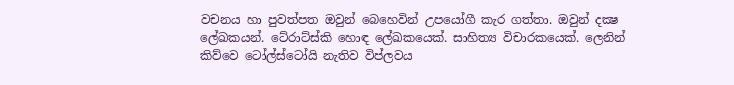වචනය හා පුවත්පත ඔවුන් බෙහෙවින් උපයෝගී කැර ගත්තා. ඔවුන් දක්‍ෂ ලේඛකයන්. ටේ‍රාට්ස්කි හොඳ ලේඛකයෙක්. සාහිත්‍ය විචාරකයෙක්. ලෙනින් කිව්වෙ ටෝල්ස්ටෝයි නැතිව විප්ලවය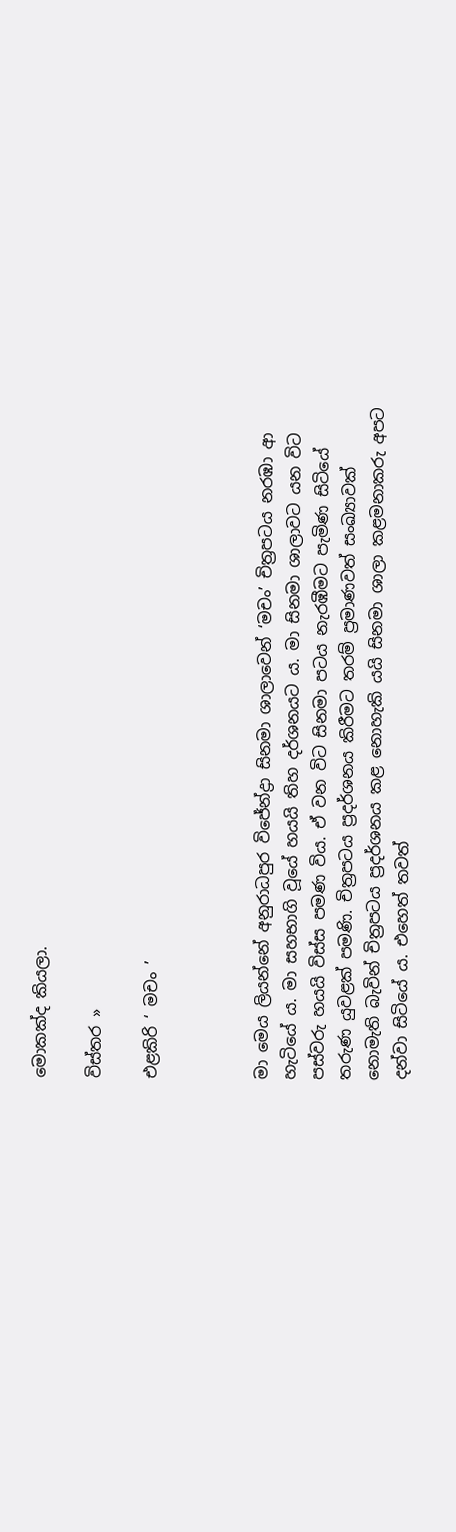මොකක්ද කියලා.

විස්තර »

එළකිරි ‘ මචං ’



මා මෙය ලියන්නේ අනුරාධපුර විජේන්ද්‍රා සිනමා ශාලාවෙන් ‘මචං’ චිත්‍රපටය නරඹා ආ හැටියේ ය. මා සහභාගි වූයේ හයයි තිහ දර්ශනයට ය. මා සිනමා ශාලාවට යන විට පස්වරු හයයි විස්ස පමණ විය. ඒ වන විට සිනමා පටය නැරඹීමට පැමිණ සිටියේ තරුණ යුවළක් පමණි. චිත්‍රපටය ප්‍රදර්ශනය කිරීමට තරම් ප්‍රමාණවත් සංඛ්‍යාවක් නොමැති බැවින් චිත්‍රපටය ප්‍රදර්ශනය කළ නොහැකි යයි සිනමා ශාලා කළමනාකරු අපට දන්වා සිටියේ ය. එහෙත් තවත්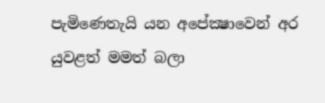පැමිණෙතැයි යන අපේක්‍ෂාවෙන් අර යුවළත් මමත් බලා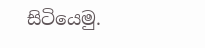සිටියෙමු.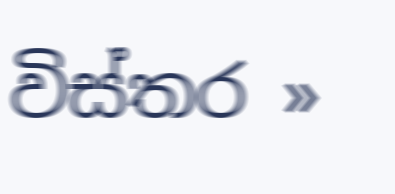විස්තර »